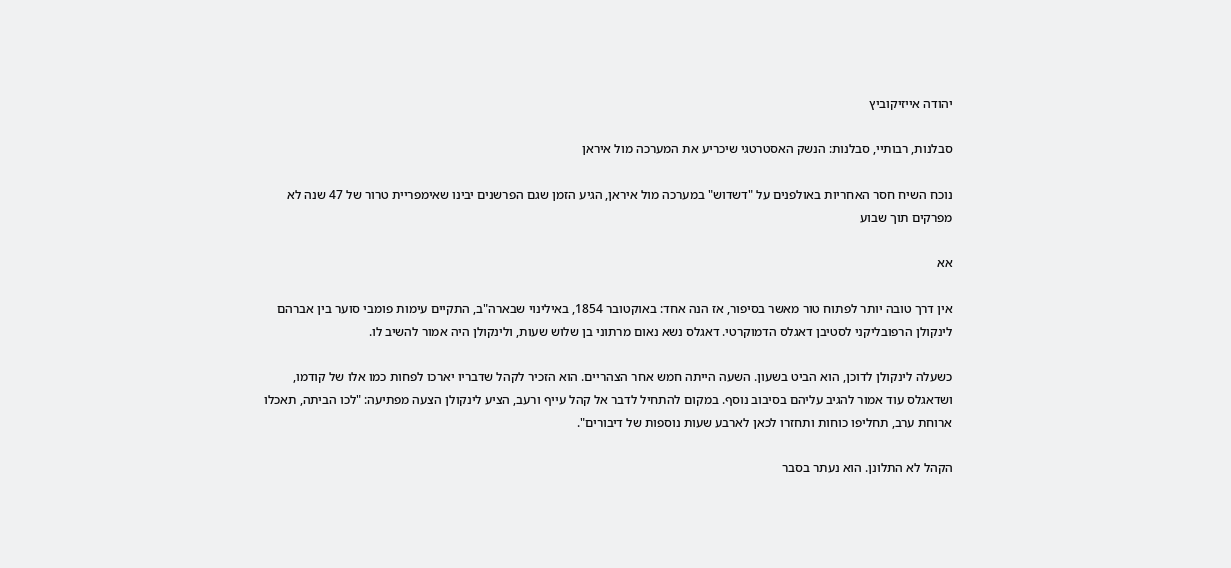יהודה אייזיקוביץ

סבלנות, רבותיי, סבלנות: הנשק האסטרטגי שיכריע את המערכה מול איראן

נוכח השיח חסר האחריות באולפנים על "דשדוש" במערכה מול איראן, הגיע הזמן שגם הפרשנים יבינו שאימפריית טרור של 47 שנה לא מפרקים תוך שבוע

אא

אין דרך טובה יותר לפתוח טור מאשר בסיפור, אז הנה אחד: באוקטובר 1854, באילינוי שבארה"ב, התקיים עימות פומבי סוער בין אברהם לינקולן הרפובליקני לסטיבן דאגלס הדמוקרטי. דאגלס נשא נאום מרתוני בן שלוש שעות, ולינקולן היה אמור להשיב לו.

כשעלה לינקולן לדוכן, הוא הביט בשעון. השעה הייתה חמש אחר הצהריים. הוא הזכיר לקהל שדבריו יארכו לפחות כמו אלו של קודמו, ושדאגלס עוד אמור להגיב עליהם בסיבוב נוסף. במקום להתחיל לדבר אל קהל עייף ורעב, הציע לינקולן הצעה מפתיעה: "לכו הביתה, תאכלו ארוחת ערב, תחליפו כוחות ותחזרו לכאן לארבע שעות נוספות של דיבורים".

הקהל לא התלונן. הוא נעתר בסבר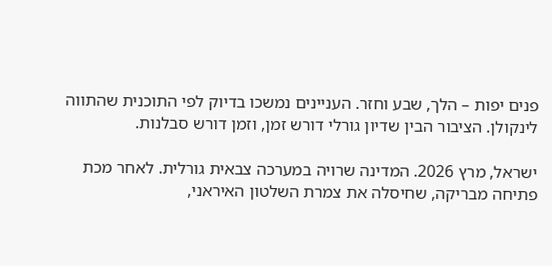פנים יפות – הלך, שבע וחזר. העניינים נמשכו בדיוק לפי התוכנית שהתווה לינקולן. הציבור הבין שדיון גורלי דורש זמן, וזמן דורש סבלנות.

ישראל, מרץ 2026. המדינה שרויה במערכה צבאית גורלית. לאחר מכת פתיחה מבריקה, שחיסלה את צמרת השלטון האיראני,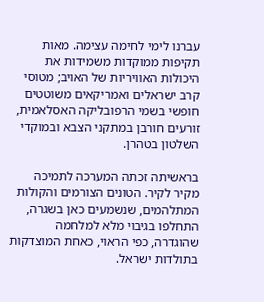עברנו לימי לחימה עצימה. מאות תקיפות ממוקדות משמידות את היכולות האוויריות של האויב; מטוסי קרב ישראלים ואמריקאים משוטטים חופשי בשמי הרפובליקה האסלאמית, זורעים חורבן במתקני הצבא ובמוקדי השלטון בטהרן.

בראשיתה זכתה המערכה לתמיכה מקיר לקיר. הטונים הצורמים והקולות המתלהמים, שנשמעים כאן בשגרה, התחלפו בגיבוי מלא למלחמה שהוגדרה, כפי הראוי, כאחת המוצדקות בתולדות ישראל.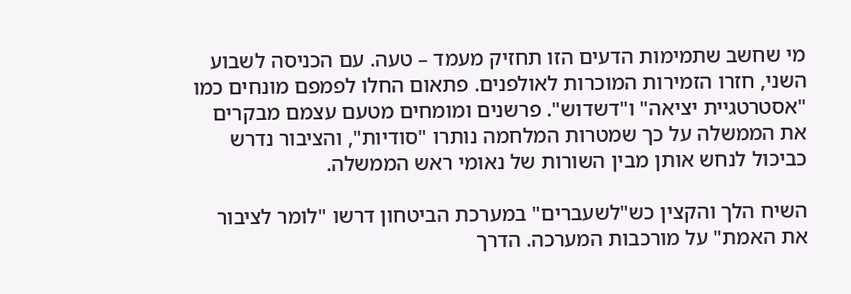מי שחשב שתמימות הדעים הזו תחזיק מעמד – טעה. עם הכניסה לשבוע השני, חזרו הזמירות המוכרות לאולפנים. פתאום החלו לפמפם מונחים כמו "אסטרטגיית יציאה" ו"דשדוש". פרשנים ומומחים מטעם עצמם מבקרים את הממשלה על כך שמטרות המלחמה נותרו "סודיות", והציבור נדרש כביכול לנחש אותן מבין השורות של נאומי ראש הממשלה.

השיח הלך והקצין כש"לשעברים" במערכת הביטחון דרשו "לומר לציבור את האמת" על מורכבות המערכה. הדרך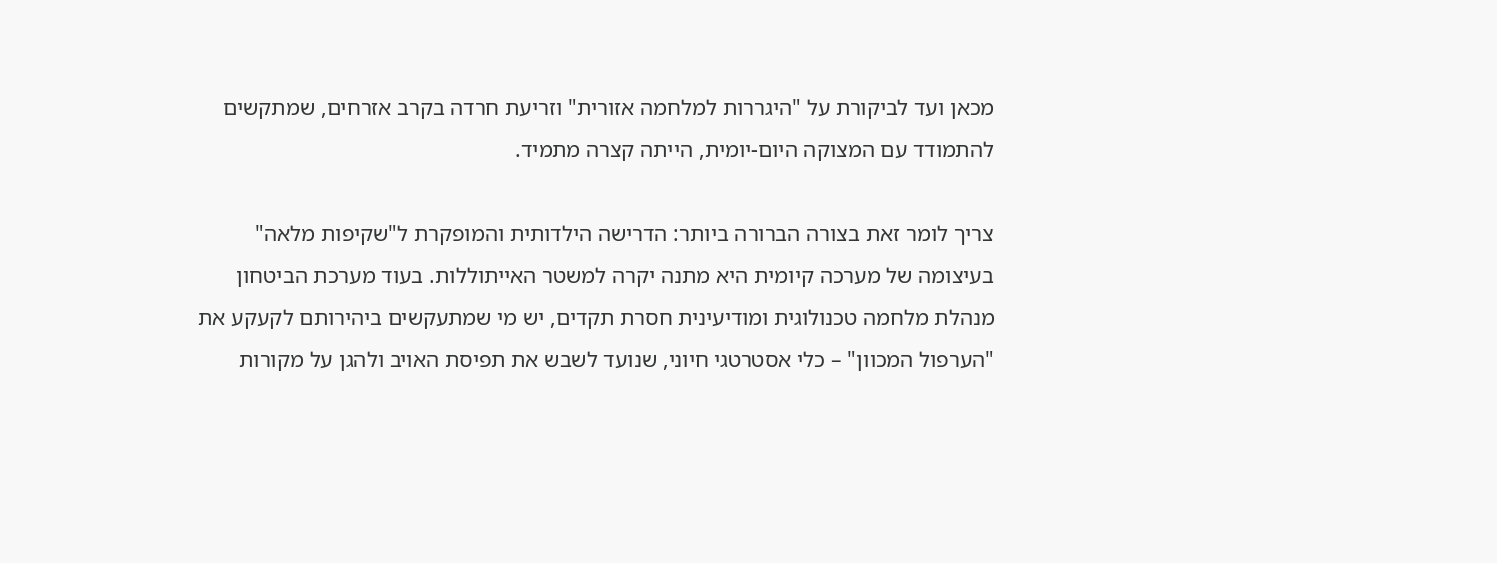מכאן ועד לביקורת על "היגררות למלחמה אזורית" וזריעת חרדה בקרב אזרחים, שמתקשים להתמודד עם המצוקה היום-יומית, הייתה קצרה מתמיד.

צריך לומר זאת בצורה הברורה ביותר: הדרישה הילדותית והמופקרת ל"שקיפות מלאה" בעיצומה של מערכה קיומית היא מתנה יקרה למשטר האייתוללות. בעוד מערכת הביטחון מנהלת מלחמה טכנולוגית ומודיעינית חסרת תקדים, יש מי שמתעקשים ביהירותם לקעקע את "הערפול המכוון" – כלי אסטרטגי חיוני, שנועד לשבש את תפיסת האויב ולהגן על מקורות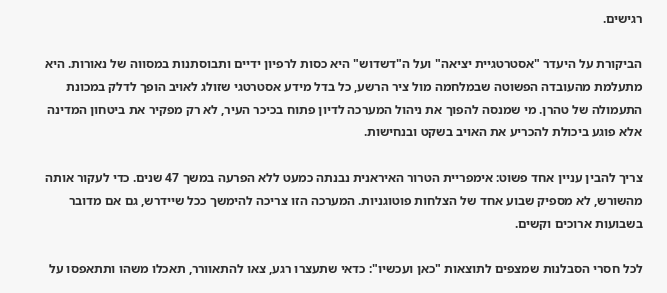רגישים.

הביקורת על היעדר "אסטרטגיית יציאה" ועל ה"דשדוש" היא כסות לרפיון ידיים ותבוסתנות במסווה של נאורות. היא מתעלמת מהעובדה הפשוטה שבמלחמה מול ציר הרשע, כל בדל מידע אסטרטגי שזולג לאויב הופך לדלק במכונת התעמולה של טהרן. מי שמנסה להפוך את ניהול המערכה לדיון פתוח בכיכר העיר, לא רק מפקיר את ביטחון המדינה אלא פוגע ביכולת להכריע את האויב בשקט ובנחישות.

צריך להבין עניין אחד פשוט: אימפריית הטרור האיראנית נבנתה כמעט ללא הפרעה במשך 47 שנים. כדי לעקור אותה מהשורש, לא מספיק שבוע אחד של הצלחות פוטוגניות. המערכה הזו צריכה להימשך ככל שיידרש, גם אם מדובר בשבועות ארוכים וקשים.

לכל חסרי הסבלנות שמצפים לתוצאות "כאן ועכשיו": כדאי שתעצרו רגע, צאו להתאוורר, תאכלו משהו ותתאפסו על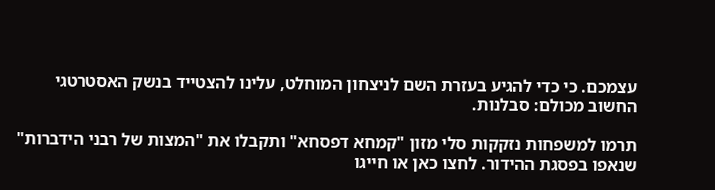עצמכם. כי כדי להגיע בעזרת השם לניצחון המוחלט, עלינו להצטייד בנשק האסטרטגי החשוב מכולם: סבלנות.

תרמו למשפחות נזקקות סלי מזון "קמחא דפסחא" ותקבלו את "המצות של רבני הידברות" שנאפו בפסגת ההידור. לחצו כאן או חייגו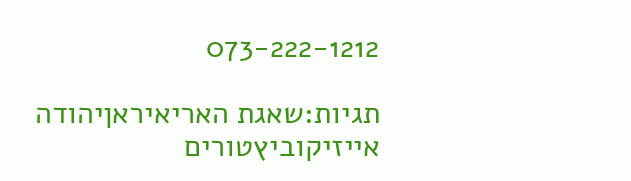073-222-1212

תגיות:שאגת האריאיראןיהודה אייזיקוביץטורים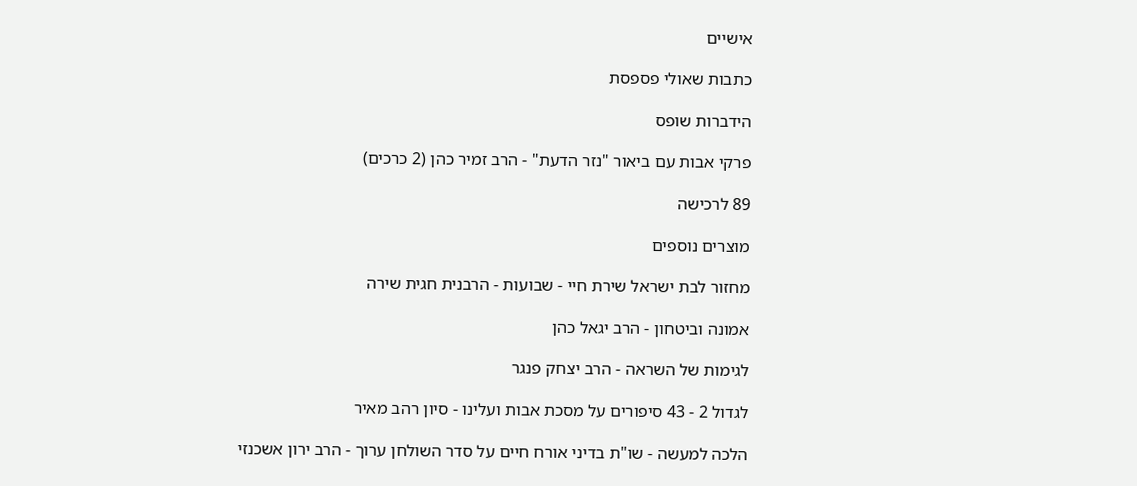אישיים

כתבות שאולי פספסת

הידברות שופס

פרקי אבות עם ביאור "נזר הדעת" - הרב זמיר כהן (2 כרכים)

89 לרכישה

מוצרים נוספים

מחזור לבת ישראל שירת חיי - שבועות - הרבנית חגית שירה

אמונה וביטחון - הרב יגאל כהן

לגימות של השראה - הרב יצחק פנגר

לגדול 2 - 43 סיפורים על מסכת אבות ועלינו - סיון רהב מאיר

הלכה למעשה - שו"ת בדיני אורח חיים על סדר השולחן ערוך - הרב ירון אשכנזי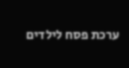ערכת פסח לילדים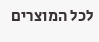לכל המוצרים